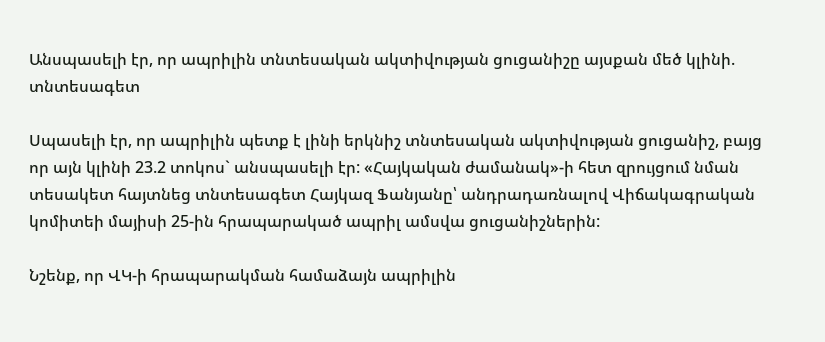Անսպասելի էր, որ ապրիլին տնտեսական ակտիվության ցուցանիշը այսքան մեծ կլինի. տնտեսագետ

Սպասելի էր, որ ապրիլին պետք է լինի երկնիշ տնտեսական ակտիվության ցուցանիշ, բայց որ այն կլինի 23.2 տոկոս` անսպասելի էր: «Հայկական ժամանակ»-ի հետ զրույցում նման տեսակետ հայտնեց տնտեսագետ Հայկազ Ֆանյանը՝ անդրադառնալով Վիճակագրական կոմիտեի մայիսի 25-ին հրապարակած ապրիլ ամսվա ցուցանիշներին:

Նշենք, որ ՎԿ-ի հրապարակման համաձայն ապրիլին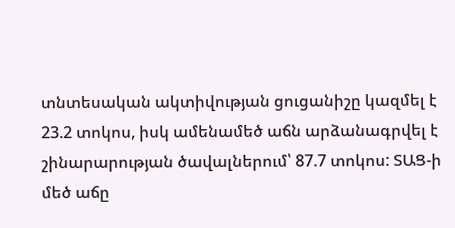տնտեսական ակտիվության ցուցանիշը կազմել է 23.2 տոկոս, իսկ ամենամեծ աճն արձանագրվել է շինարարության ծավալներում՝ 87.7 տոկոս: ՏԱՑ-ի մեծ աճը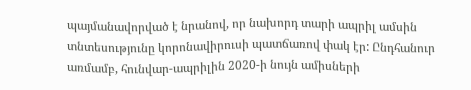պայմանավորված է նրանով, որ նախորդ տարի ապրիլ ամսին տնտեսությունը կորոնավիրուսի պատճառով փակ էր: Ընդհանուր առմամբ, հունվար-ապրիլին 2020-ի նույն ամիսների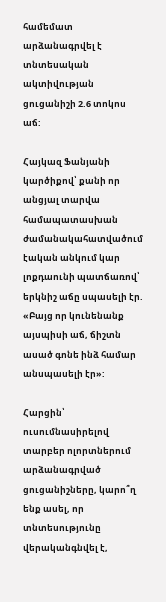համեմատ արձանագրվել է տնտեսական ակտիվության ցուցանիշի 2.6 տոկոս աճ:

Հայկազ Ֆանյանի կարծիքով՝ քանի որ անցյալ տարվա համապատասխան ժամանակահատվածում էական անկում կար լոքդաունի պատճառով՝ երկնիշ աճը սպասելի էր. «Բայց որ կունենանք այսպիսի աճ, ճիշտն ասած գոնե ինձ համար անսպասելի էր»:

Հարցին՝ ուսումնասիրելով տարբեր ոլորտներում արձանագրված ցուցանիշները, կարո՞ղ ենք ասել, որ տնտեսությունը վերականգնվել է,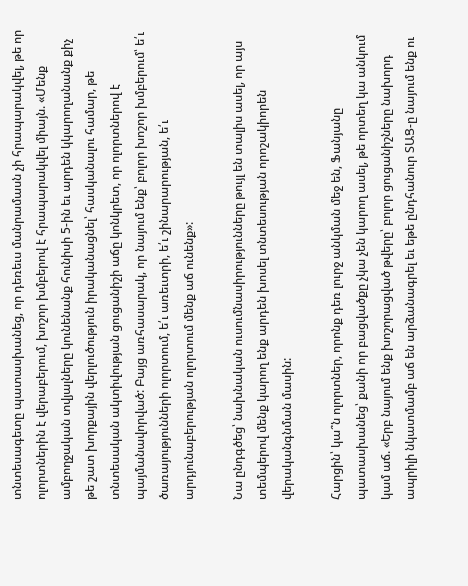տնտեսագետը պատասխանեց, որ դեռեւս մանրամասն չի հրապարակվել, թե որ ոլորտներին է վերաբերում, խոշոր խմբերով է հրապարակվել միայն. «Մենք ամբողջական տվյալները կունենանք հունիսի 5-ին եւ արդեն կկարողանանք քիչ թե շատ խորքային վերլուծություն իրականացնել՝ հասկանալու համար, թե տնտեսական ակտիվության ցուցանիշի աճը կոնկրետ, որ ոլորտներով է պայմանավորված: Բայց առհասարակ, որ նայում ենք՝ բոլոր խոշոր խմբերում՝ ե՛ւ ծառայությունների ոլորտում, ե՛ւ առեւտրի, ե՛ւ շինարարության, ե՛ւ արդյունաբերության ոլորտում մենք աճ ունենք»:

Նա ընդգծեց՝ նախնական ուսումնասիրությունները թույլ են տալիս ասել, որ այս տեմպերով մենք կարող ենք արդեն խոսել տնտեսության որոշակիորեն վերականգնման մասին:

Հարցին՝ կա՞ն ոլորտներ, որոնք դեռ լուրջ անկման մեջ են, Ֆանյանը պատասխանեց՝ քանի որ բացվածքը չկա չեն կարող ասել, թե որտեղ կա անկում կամ աճ. «Երբ նայում ենք խոշորացված թվերը՝ բոլոր ցուցանիշները նախորդ ապրիլի նկատմամբ աճ են արձանագրել եւ եթե ընդհանուր ՏԱՑ-ը նայում ենք ու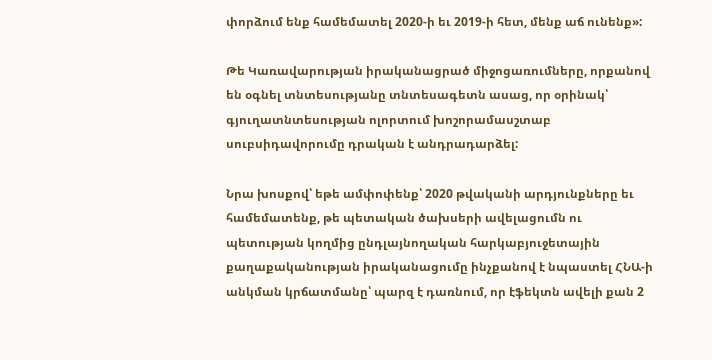փորձում ենք համեմատել 2020-ի եւ 2019-ի հետ, մենք աճ ունենք»:

Թե Կառավարության իրականացրած միջոցառումները, որքանով են օգնել տնտեսությանը տնտեսագետն ասաց, որ օրինակ՝ գյուղատնտեսության ոլորտում խոշորամասշտաբ սուբսիդավորումը դրական է անդրադարձել:

Նրա խոսքով՝ եթե ամփոփենք՝ 2020 թվականի արդյունքները եւ համեմատենք, թե պետական ծախսերի ավելացումն ու պետության կողմից ընդլայնողական հարկաբյուջետային քաղաքականության իրականացումը ինչքանով է նպաստել ՀՆԱ-ի անկման կրճատմանը՝ պարզ է դառնում, որ էֆեկտն ավելի քան 2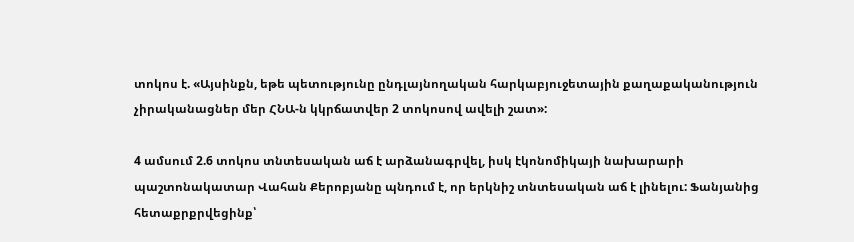տոկոս է. «Այսինքն, եթե պետությունը ընդլայնողական հարկաբյուջետային քաղաքականություն չիրականացներ մեր ՀՆԱ-ն կկրճատվեր 2 տոկոսով ավելի շատ»:

4 ամսում 2.6 տոկոս տնտեսական աճ է արձանագրվել, իսկ էկոնոմիկայի նախարարի պաշտոնակատար Վահան Քերոբյանը պնդում է, որ երկնիշ տնտեսական աճ է լինելու: Ֆանյանից հետաքրքրվեցինք՝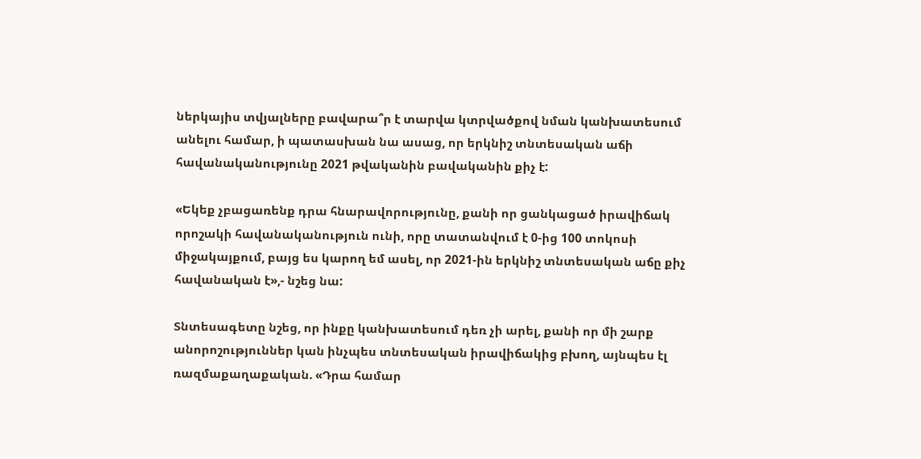ներկայիս տվյալները բավարա՞ր է տարվա կտրվածքով նման կանխատեսում անելու համար, ի պատասխան նա ասաց, որ երկնիշ տնտեսական աճի հավանականությունը 2021 թվականին բավականին քիչ է:

«Եկեք չբացառենք դրա հնարավորությունը, քանի որ ցանկացած իրավիճակ որոշակի հավանականություն ունի, որը տատանվում է 0-ից 100 տոկոսի միջակայքում, բայց ես կարող եմ ասել, որ 2021-ին երկնիշ տնտեսական աճը քիչ հավանական է»,- նշեց նա:

Տնտեսագետը նշեց, որ ինքը կանխատեսում դեռ չի արել, քանի որ մի շարք անորոշություններ կան ինչպես տնտեսական իրավիճակից բխող, այնպես էլ ռազմաքաղաքական. «Դրա համար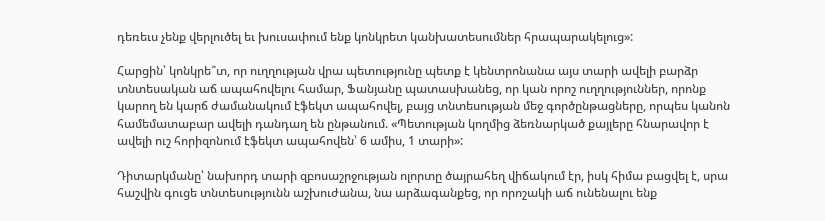դեռեւս չենք վերլուծել եւ խուսափում ենք կոնկրետ կանխատեսումներ հրապարակելուց»:

Հարցին՝ կոնկրե՞տ, որ ուղղության վրա պետությունը պետք է կենտրոնանա այս տարի ավելի բարձր տնտեսական աճ ապահովելու համար, Ֆանյանը պատասխանեց, որ կան որոշ ուղղություններ, որոնք կարող են կարճ ժամանակում էֆեկտ ապահովել, բայց տնտեսության մեջ գործընթացները, որպես կանոն համեմատաբար ավելի դանդաղ են ընթանում. «Պետության կողմից ձեռնարկած քայլերը հնարավոր է ավելի ուշ հորիզոնում էֆեկտ ապահովեն՝ 6 ամիս, 1 տարի»:

Դիտարկմանը՝ նախորդ տարի զբոսաշրջության ոլորտը ծայրահեղ վիճակում էր, իսկ հիմա բացվել է, սրա հաշվին գուցե տնտեսությունն աշխուժանա, նա արձագանքեց, որ որոշակի աճ ունենալու ենք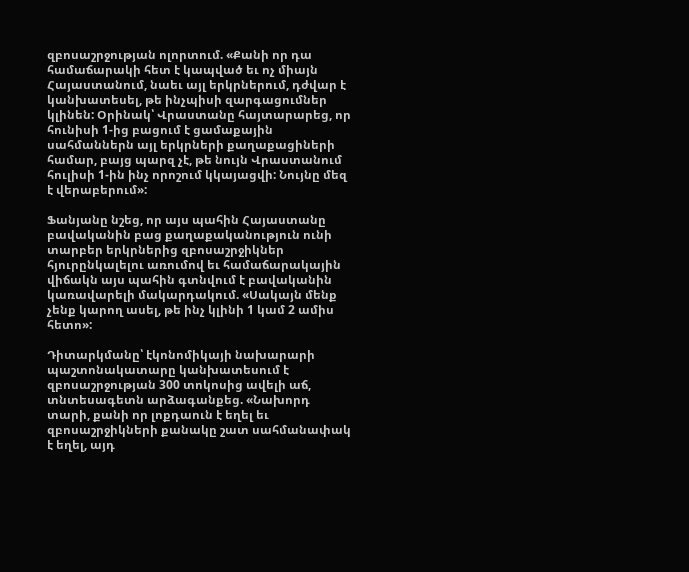զբոսաշրջության ոլորտում. «Քանի որ դա համաճարակի հետ է կապված եւ ոչ միայն Հայաստանում, նաեւ այլ երկրներում, դժվար է կանխատեսել, թե ինչպիսի զարգացումներ կլինեն: Օրինակ՝ Վրաստանը հայտարարեց, որ հունիսի 1-ից բացում է ցամաքային սահմաններն այլ երկրների քաղաքացիների համար, բայց պարզ չէ, թե նույն Վրաստանում հուլիսի 1-ին ինչ որոշում կկայացվի: Նույնը մեզ է վերաբերում»:

Ֆանյանը նշեց, որ այս պահին Հայաստանը բավականին բաց քաղաքականություն ունի տարբեր երկրներից զբոսաշրջիկներ հյուրընկալելու առումով եւ համաճարակային վիճակն այս պահին գտնվում է բավականին կառավարելի մակարդակում. «Սակայն մենք չենք կարող ասել, թե ինչ կլինի 1 կամ 2 ամիս հետո»:

Դիտարկմանը՝ էկոնոմիկայի նախարարի պաշտոնակատարը կանխատեսում է զբոսաշրջության 300 տոկոսից ավելի աճ, տնտեսագետն արձագանքեց. «Նախորդ տարի, քանի որ լոքդաուն է եղել եւ զբոսաշրջիկների քանակը շատ սահմանափակ է եղել, այդ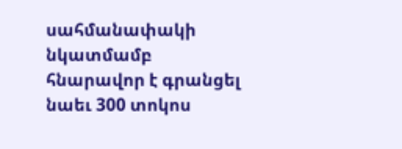սահմանափակի նկատմամբ հնարավոր է գրանցել նաեւ 300 տոկոս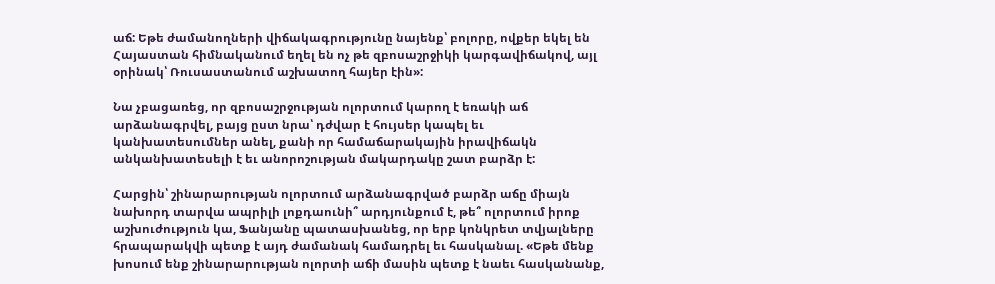աճ: Եթե ժամանողների վիճակագրությունը նայենք՝ բոլորը, ովքեր եկել են Հայաստան հիմնականում եղել են ոչ թե զբոսաշրջիկի կարգավիճակով, այլ օրինակ՝ Ռուսաստանում աշխատող հայեր էին»:

Նա չբացառեց, որ զբոսաշրջության ոլորտում կարող է եռակի աճ արձանագրվել, բայց ըստ նրա՝ դժվար է հույսեր կապել եւ կանխատեսումներ անել, քանի որ համաճարակային իրավիճակն անկանխատեսելի է եւ անորոշության մակարդակը շատ բարձր է:

Հարցին՝ շինարարության ոլորտում արձանագրված բարձր աճը միայն նախորդ տարվա ապրիլի լոքդաունի՞ արդյունքում է, թե՞ ոլորտում իրոք աշխուժություն կա, Ֆանյանը պատասխանեց, որ երբ կոնկրետ տվյալները հրապարակվի պետք է այդ ժամանակ համադրել եւ հասկանալ. «Եթե մենք խոսում ենք շինարարության ոլորտի աճի մասին պետք է նաեւ հասկանանք,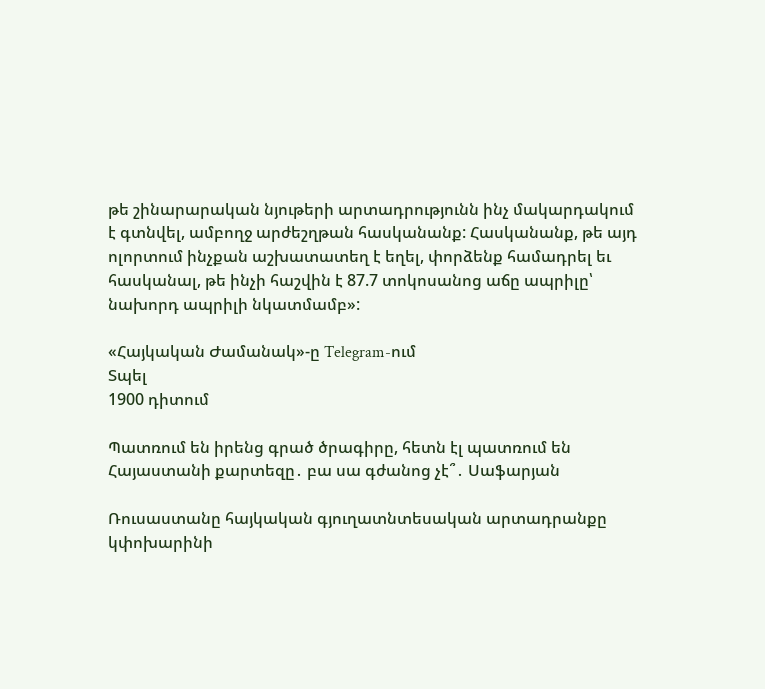թե շինարարական նյութերի արտադրությունն ինչ մակարդակում է գտնվել, ամբողջ արժեշղթան հասկանանք: Հասկանանք, թե այդ ոլորտում ինչքան աշխատատեղ է եղել, փորձենք համադրել եւ հասկանալ, թե ինչի հաշվին է 87.7 տոկոսանոց աճը ապրիլը՝ նախորդ ապրիլի նկատմամբ»:

«Հայկական Ժամանակ»-ը Telegram-ում
Տպել
1900 դիտում

Պատռում են իրենց գրած ծրագիրը, հետն էլ պատռում են Հայաստանի քարտեզը․ բա սա գժանոց չէ՞․ Սաֆարյան

Ռուսաստանը հայկական գյուղատնտեսական արտադրանքը կփոխարինի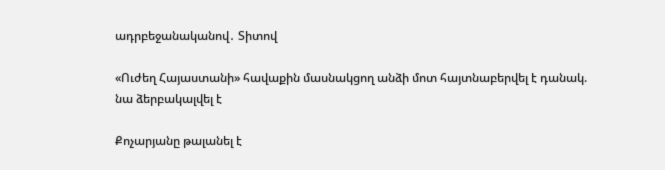ադրբեջանականով․ Տիտով

«Ուժեղ Հայաստանի» հավաքին մասնակցող անձի մոտ հայտնաբերվել է դանակ. նա ձերբակալվել է

Քոչարյանը թալանել է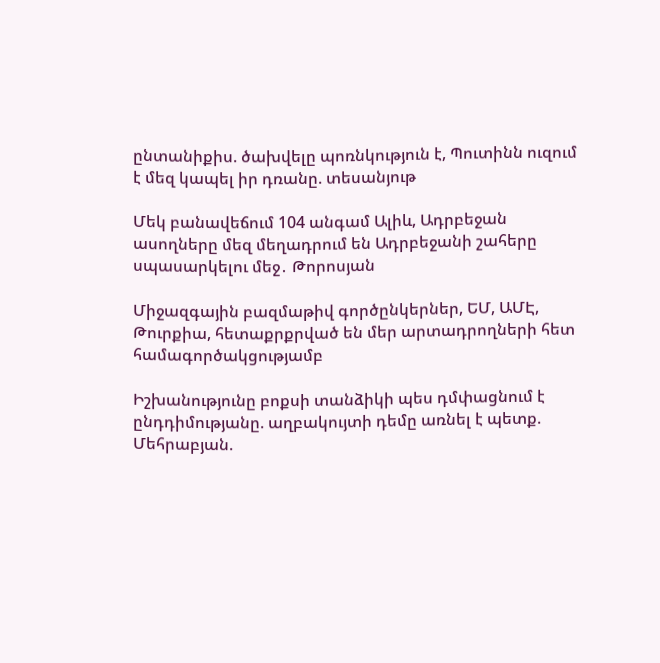ընտանիքիս. ծախվելը պոռնկություն է, Պուտինն ուզում է մեզ կապել իր դռանը. տեսանյութ

Մեկ բանավեճում 104 անգամ Ալիև, Ադրբեջան ասողները մեզ մեղադրում են Ադրբեջանի շահերը սպասարկելու մեջ․ Թորոսյան

Միջազգային բազմաթիվ գործընկերներ, ԵՄ, ԱՄԷ, Թուրքիա, հետաքրքրված են մեր արտադրողների հետ համագործակցությամբ

Իշխանությունը բոքսի տանձիկի պես դմփացնում է ընդդիմությանը. աղբակույտի դեմը առնել է պետք. Մեհրաբյան.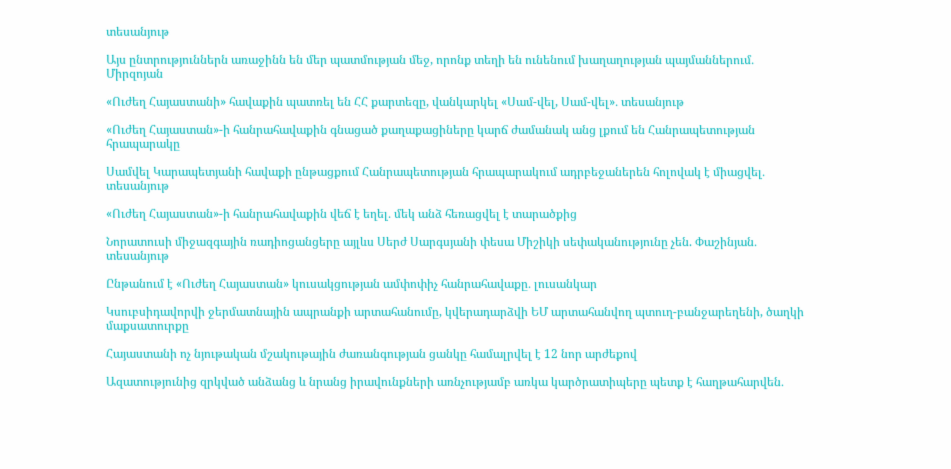տեսանյութ

Այս ընտրություններն առաջինն են մեր պատմության մեջ, որոնք տեղի են ունենում խաղաղության պայմաններում․ Միրզոյան

«Ուժեղ Հայաստանի» հավաքին պատռել են ՀՀ քարտեզը, վանկարկել «Սամ-վել, Սամ-վել»․ տեսանյութ

«Ուժեղ Հայաստան»-ի հանրահավաքին գնացած քաղաքացիները կարճ ժամանակ անց լքում են Հանրապետության հրապարակը

Սամվել Կարապետյանի հավաքի ընթացքում Հանրապետության հրապարակում ադրբեջաներեն հոլովակ է միացվել․ տեսանյութ

«Ուժեղ Հայաստան»-ի հանրահավաքին վեճ է եղել․ մեկ անձ հեռացվել է տարածքից

Նորատուսի միջազգային ռադիոցանցերը այլևս Սերժ Սարգսյանի փեսա Միշիկի սեփականությունը չեն. Փաշինյան․ տեսանյութ

Ընթանում է «Ուժեղ Հայաստան» կուսակցության ամփոփիչ հանրահավաքը․ լուսանկար

Կսուբսիդավորվի ջերմատնային ապրանքի արտահանումը, կվերադարձվի ԵՄ արտահանվող պտուղ-բանջարեղենի, ծաղկի մաքսատուրքը

Հայաստանի ոչ նյութական մշակութային ժառանգության ցանկը համալրվել է 12 նոր արժեքով

Ազատությունից զրկված անձանց և նրանց իրավունքների առնչությամբ առկա կարծրատիպերը պետք է հաղթահարվեն․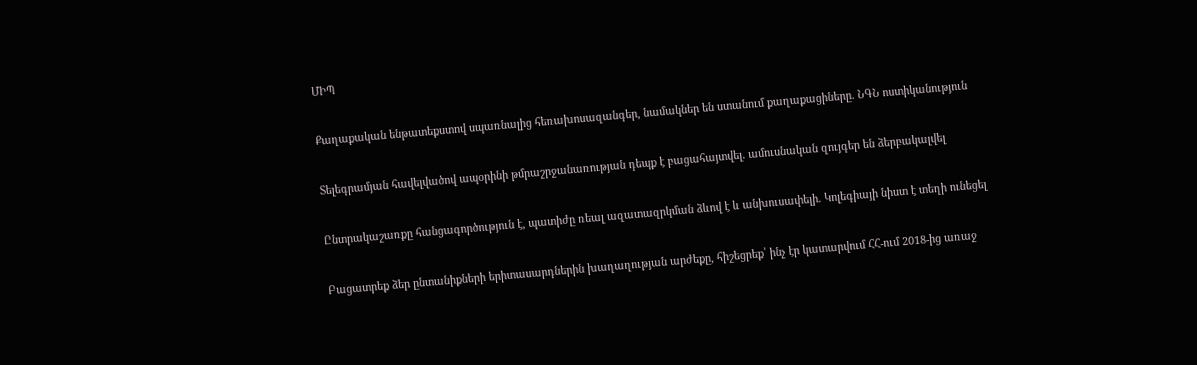ՄԻՊ

Քաղաքական ենթատեքստով սպառնալից հեռախոսազանգեր, նամակներ են ստանում քաղաքացիները․ ՆԳՆ ոստիկանություն

Տելեգրամյան հավելվածով ապօրինի թմրաշրջանառության դեպք է բացահայտվել․ ամուսնական զույգեր են ձերբակալվել

Ընտրակաշառքը հանցագործություն է, պատիժը ռեալ ազատազրկման ձևով է և անխուսափելի. Կոլեգիայի նիստ է տեղի ունեցել

Բացատրեք ձեր ընտանիքների երիտասարդներին խաղաղության արժեքը, հիշեցրեք՝ ինչ էր կատարվում ՀՀ-ում 2018-ից առաջ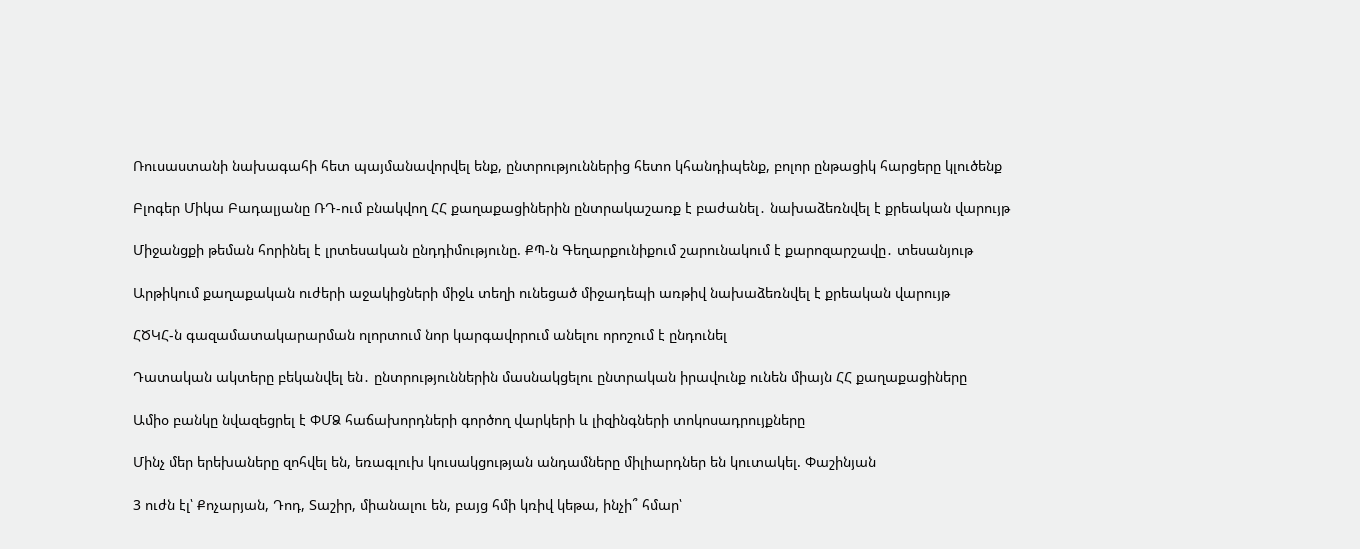Ռուսաստանի նախագահի հետ պայմանավորվել ենք, ընտրություններից հետո կհանդիպենք, բոլոր ընթացիկ հարցերը կլուծենք

Բլոգեր Միկա Բադալյանը ՌԴ-ում բնակվող ՀՀ քաղաքացիներին ընտրակաշառք է բաժանել․ նախաձեռնվել է քրեական վարույթ

Միջանցքի թեման հորինել է լրտեսական ընդդիմությունը. ՔՊ-ն Գեղարքունիքում շարունակում է քարոզարշավը․ տեսանյութ

Արթիկում քաղաքական ուժերի աջակիցների միջև տեղի ունեցած միջադեպի առթիվ նախաձեռնվել է քրեական վարույթ

ՀԾԿՀ-ն գազամատակարարման ոլորտում նոր կարգավորում անելու որոշում է ընդունել

Դատական ակտերը բեկանվել են․ ընտրություններին մասնակցելու ընտրական իրավունք ունեն միայն ՀՀ քաղաքացիները

Ամիօ բանկը նվազեցրել է ՓՄՁ հաճախորդների գործող վարկերի և լիզինգների տոկոսադրույքները

Մինչ մեր երեխաները զոհվել են, եռագլուխ կուսակցության անդամները միլիարդներ են կուտակել. Փաշինյան

3 ուժն էլ՝ Քոչարյան, Դոդ, Տաշիր, միանալու են, բայց հմի կռիվ կեթա, ինչի՞ հմար՝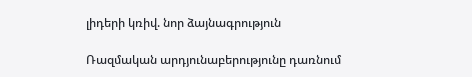լիդերի կռիվ. նոր ձայնագրություն

Ռազմական արդյունաբերությունը դառնում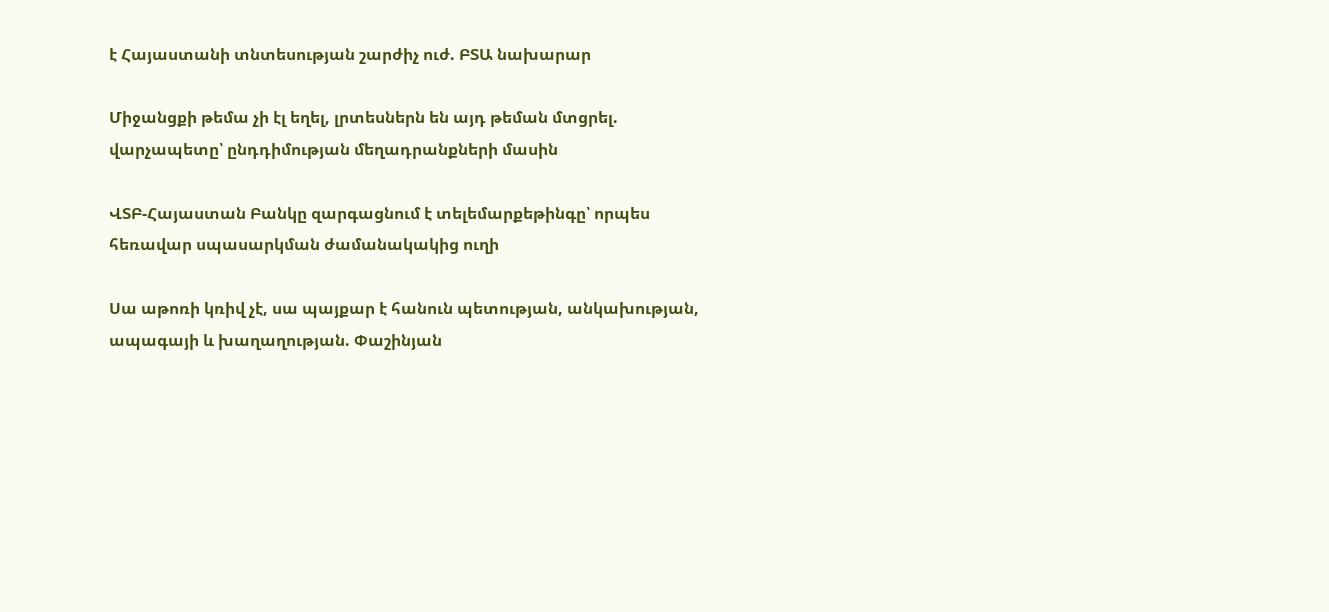է Հայաստանի տնտեսության շարժիչ ուժ. ԲՏԱ նախարար

Միջանցքի թեմա չի էլ եղել, լրտեսներն են այդ թեման մտցրել. վարչապետը՝ ընդդիմության մեղադրանքների մասին

ՎՏԲ-Հայաստան Բանկը զարգացնում է տելեմարքեթինգը՝ որպես հեռավար սպասարկման ժամանակակից ուղի

Սա աթոռի կռիվ չէ, սա պայքար է հանուն պետության, անկախության, ապագայի և խաղաղության. Փաշինյան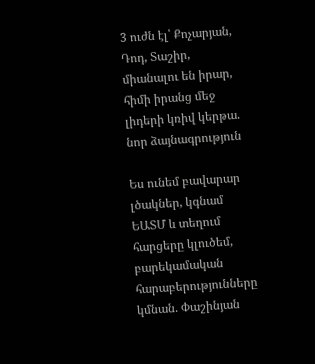3 ուժն էլ՝ Քոչարյան, Դոդ, Տաշիր, միանալու են իրար, հիմի իրանց մեջ լիդերի կռիվ կերթա. նոր ձայնագրություն

Ես ունեմ բավարար լծակներ, կգնամ ԵԱՏՄ և տեղում հարցերը կլուծեմ, բարեկամական հարաբերությունները կմնան. Փաշինյան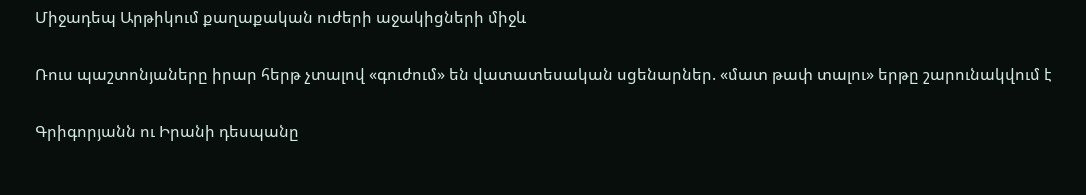Միջադեպ Արթիկում քաղաքական ուժերի աջակիցների միջև

Ռուս պաշտոնյաները իրար հերթ չտալով «գուժում» են վատատեսական սցենարներ. «մատ թափ տալու» երթը շարունակվում է

Գրիգորյանն ու Իրանի դեսպանը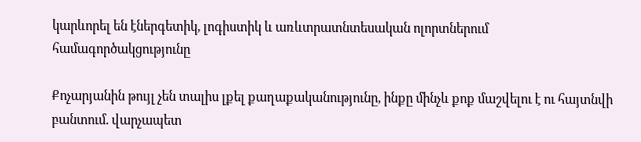կարևորել են էներգետիկ, լոգիստիկ և առևտրատնտեսական ոլորտներում համագործակցությունը

Քոչարյանին թույլ չեն տալիս լքել քաղաքականությունը, ինքը մինչև քոք մաշվելու է ու հայտնվի բանտում. վարչապետ